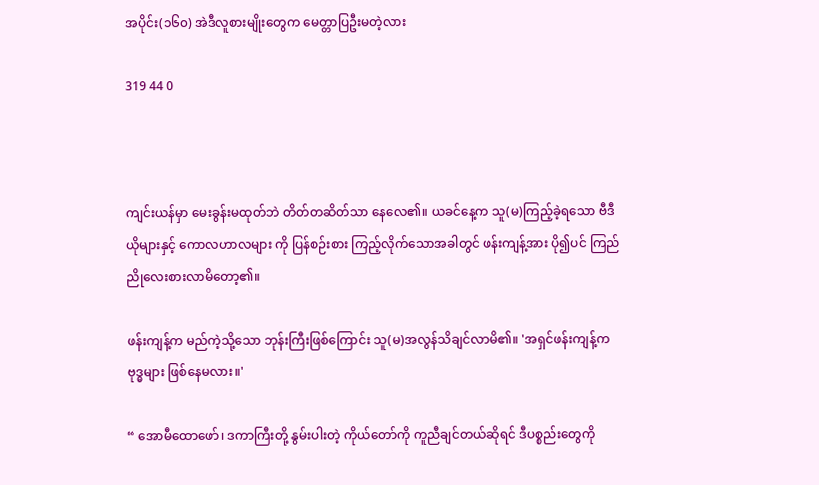အပိုင်း(၁၆၀) အဲဒီလူစားမျိုးတွေက မေတ္တာပြဦးမတဲ့လား

319 44 0



ကျင်းယန်မှာ မေးခွန်းမထုတ်ဘဲ တိတ်တဆိတ်သာ နေလေ၏။ ယခင်နေ့က သူ(မ)ကြည့်ခဲ့ရသော ဗီဒီယိုများနှင့် ကောလဟာလများ ကို ပြန်စဉ်းစား ကြည့်လိုက်သောအခါတွင် ဖန်းကျန့်အား ပို၍ပင် ကြည်ညိုလေးစားလာမိတော့၏။

ဖန်းကျန့်က မည်ကဲ့သို့သော ဘုန်းကြီးဖြစ်ကြောင်း သူ(မ)အလွန်သိချင်လာမိ၏။ 'အရှင်ဖန်းကျန့်က ဗုဒ္ဓများ ဖြစ်နေမလား။'

“ အောမီထောဖော်၊ ဒကာကြီးတို့ နွမ်းပါးတဲ့ ကိုယ်တော်ကို ကူညီချင်တယ်ဆိုရင် ဒီပစ္စည်းတွေကို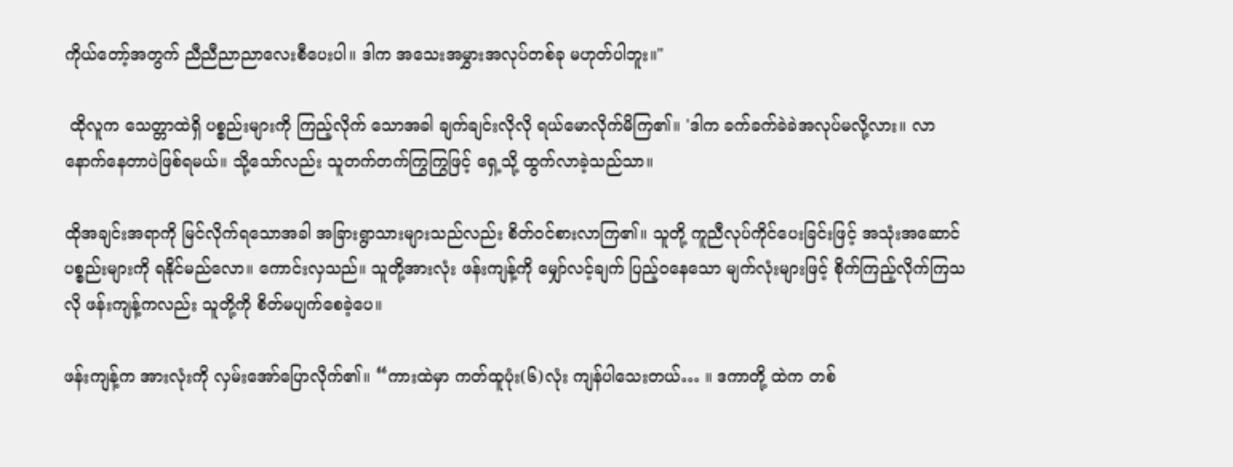ကိုယ်တော့်အတွက် ညီညီညာညာလေးစီပေးပါ။ ဒါက အသေးအမွှားအလုပ်တစ်ခု မဟုတ်ပါဘူး။"

 ထိုလူက သေတ္တာထဲရှိ ပစ္စည်းများကို ကြည့်လိုက် သောအခါ ချက်ချင်းလိုလို ရယ်မောလိုက်မိကြ၏။ 'ဒါက ခက်ခက်ခဲခဲအလုပ်မလို့လား။ လာနောက်နေတာပဲဖြစ်ရမယ်။ သို့သော်လည်း သူတက်တက်ကြွကြွဖြင့် ရှေ့သို့ ထွက်လာခဲ့သည်သာ။

ထိုအချင်းအရာကို မြင်လိုက်ရသောအခါ အခြားရွာသားများသည်လည်း စိတ်ဝင်စားလာကြ၏။ သူတို့ ကူညီလုပ်ကိုင်ပေးခြင်းဖြင့် အသုံးအဆောင်ပစ္စည်းများကို ရနိုင်မည်လော။ ကောင်းလှသည်။ သူတို့အားလုံး ဖန်းကျန့်ကို မျှော်လင့်ချက် ပြည့်ဝနေသော မျက်လုံးများဖြင့် စိုက်ကြည့်လိုက်ကြသလို ဖန်းကျန့်ကလည်း သူတို့ကို စိတ်မပျက်စေခဲ့ပေ။

ဖန်းကျန့်က အားလုံးကို လှမ်းအော်ပြောလိုက်၏။ “ကားထဲမှာ ကတ်ထူပုံး(၆)လုံး ကျန်ပါသေးတယ်… ။ ဒကာတို့ ထဲက တစ်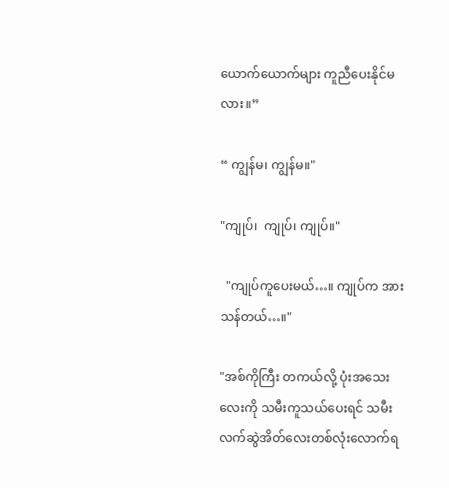ယောက်ယောက်များ ကူညီပေးနိုင်မလား။”

“ ကျွန်မ၊ ကျွန်မ။"

"ကျုပ်၊  ကျုပ်၊ ကျုပ်။"

  "ကျုပ်ကူပေးမယ်…။ ကျုပ်က အားသန်တယ်…။"

"အစ်ကိုကြီး တကယ်လို့ ပုံးအသေးလေးကို သမီးကူသယ်ပေးရင် သမီး လက်ဆွဲအိတ်လေးတစ်လုံးလောက်ရ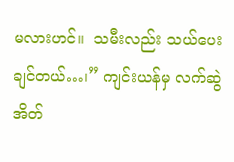မလားဟင်။  သမီးလည်း သယ်ပေးချင်တယ်…၊” ကျင်းယန်မှ လက်ဆွဲအိတ်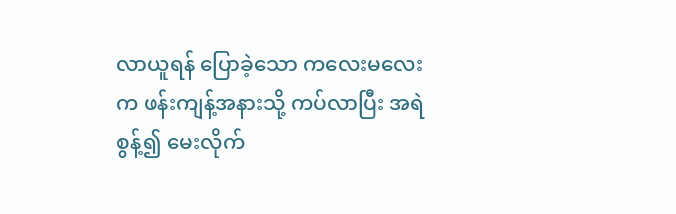လာယူရန် ပြောခဲ့သော ကလေးမလေးက ဖန်းကျန့်အနားသို့ ကပ်လာပြီး အရဲစွန့်၍ မေးလိုက်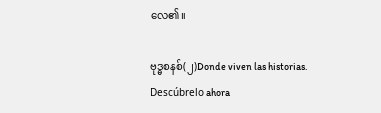လေ၏။

ဗုဒ္ဓစနစ်(၂)Donde viven las historias. Descúbrelo ahora